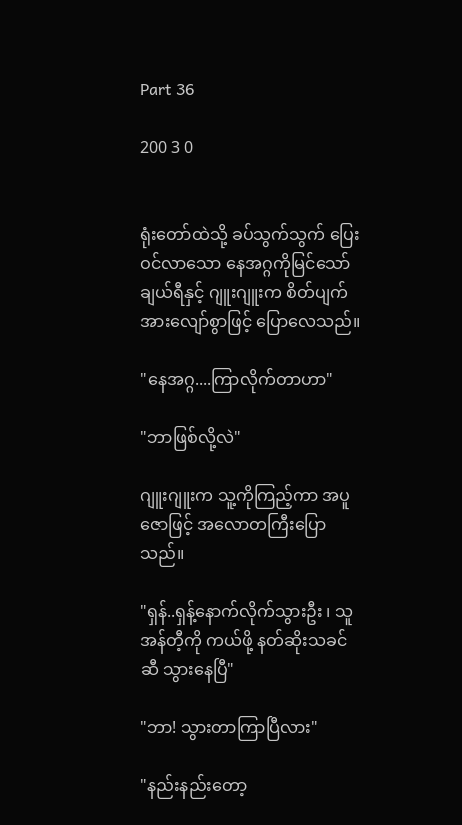Part 36

200 3 0


ရုံးတော်ထဲသို့ ခပ်သွက်သွက် ပြေးဝင်လာသော နေအဂ္ဂကိုမြင်သော် ချယ်ရီနှင့် ဂျူးဂျူးက စိတ်ပျက်အားလျော်စွာဖြင့် ပြောလေသည်။

"နေအဂ္ဂ....ကြာလိုက်တာဟာ"

"ဘာဖြစ်လို့လဲ"

ဂျူးဂျူးက သူ့ကိုကြည့်ကာ အပူဇောဖြင့် အလောတကြီးပြောသည်။

"ရှန်..ရှန့်နောက်လိုက်သွားဦး ၊ သူ အန်တီ့ကို ကယ်ဖို့ နတ်ဆိုးသခင်ဆီ သွားနေပြီ"

"ဘာ! သွားတာကြာပြီလား"

"နည်းနည်းတော့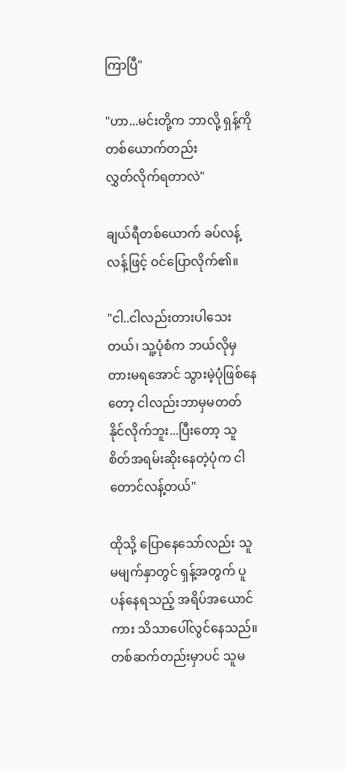ကြာပြီ"

"ဟာ...မင်းတို့က ဘာလို့ ရှန့်ကို တစ်ယောက်တည်း
လွှတ်လိုက်ရတာလဲ"

ချယ်ရီတစ်ယောက် ခပ်လန့်လန့်ဖြင့် ဝင်ပြောလိုက်၏။

"ငါ..ငါလည်းတားပါသေးတယ်၊ သူ့ပုံစံက ဘယ်လိုမှတားမရအောင် သွားမဲ့ပုံဖြစ်နေတော့ ငါလည်းဘာမှမတတ်နိုင်လိုက်ဘူး...ပြီးတော့ သူ စိတ်အရမ်းဆိုးနေတဲ့ပုံက ငါတောင်လန့်တယ်"

ထိုသို့ ပြောနေသော်လည်း သူမမျက်နှာတွင် ရှန့်အတွက် ပူပန်နေရသည့် အရိပ်အယောင်ကား သိသာပေါ်လွင်နေသည်။တစ်ဆက်တည်းမှာပင် သူမ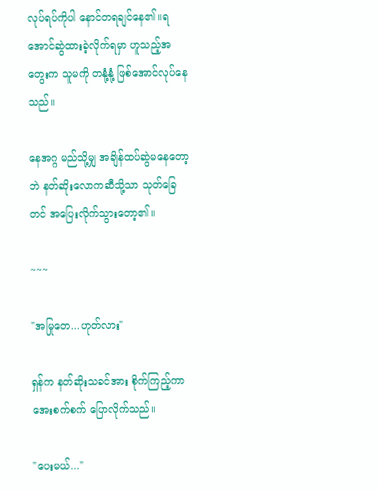လုပ်ရပ်ကိုပါ နောင်တရချင်နေ၏။ရအောင်ဆွဲထားခဲ့လိုက်ရမှာ ဟူသည့်အတွေးက သူမကို တနုံ့နုံ့ ဖြစ်အောင်လုပ်နေသည်။

နေအဂ္ဂ မည်သို့မျှ အချိန်ထပ်ဆွဲမနေတော့ဘဲ နတ်ဆိုးလောကဆီသို့သာ သုတ်ခြေတင် အပြေးလိုက်သွားတော့၏။

~~~

"အမြုတေ...ဟုတ်လား"

ရှန်က နတ်ဆိုးသခင်အား စိုက်ကြည့်ကာ အေးစက်စက် ပြောလိုက်သည်။

"ပေးမယ်..."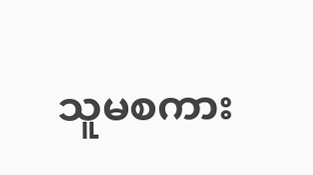သူမစကား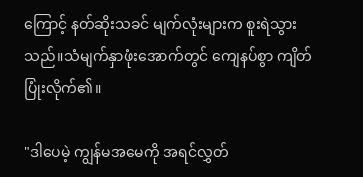ကြောင့် နတ်ဆိုးသခင် မျက်လုံးများက စူးရဲသွားသည်။သံမျက်နှာဖုံးအောက်တွင် ကျေနပ်စွာ ကျိတ်ပြုံးလိုက်၏။

"ဒါပေမဲ့ ကျွန်မအမေကို အရင်လွှတ်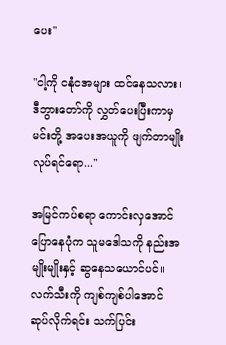ပေး"

"ငါ့ကို ငနုံငအများ ထင်နေသလား၊ ဒီဘွားတော်ကို လွှတ်ပေးပြီးကာမှ မင်းတို့ အပေးအယူကို ဖျက်တာမျိုးလုပ်ရင်ရော..."

အမြင်ကပ်စရာ ကောင်းလှအောင် ပြောနေပုံက သူမဒေါသကို နည်းအမျိုးမျိုးနှင့် ဆွနေသယောင်ပင်။လက်သီးကို ကျစ်ကျစ်ပါအောင် ဆုပ်လိုက်ရင်း သက်ပြင်း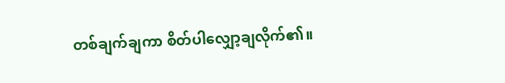တစ်ချက်ချကာ စိတ်ပါလျှော့ချလိုက်၏။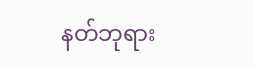နတ်ဘုရား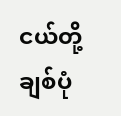ငယ်တို့ချစ်ပုံ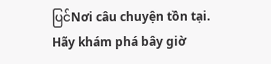ပြင်Nơi câu chuyện tồn tại. Hãy khám phá bây giờ